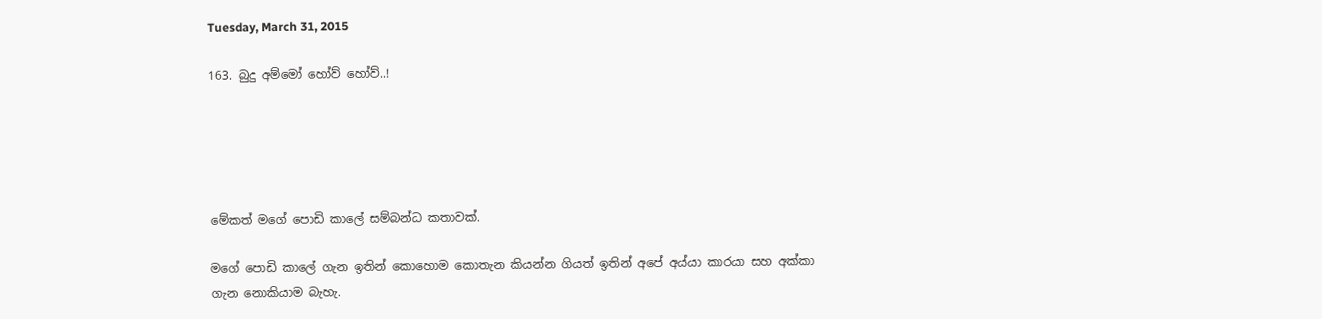Tuesday, March 31, 2015

163. බුදු අම්මෝ හෝව් හෝව්..!





මේකත් මගේ පොඩි කාලේ සම්බන්ධ කතාවක්.

මගේ පොඩි කාලේ ගැන ඉතින් කොහොම කොතැන කියන්න ගියත් ඉතින් අපේ අය්යා කාරයා සහ අක්කා ගැන නොකියාම බැහැ.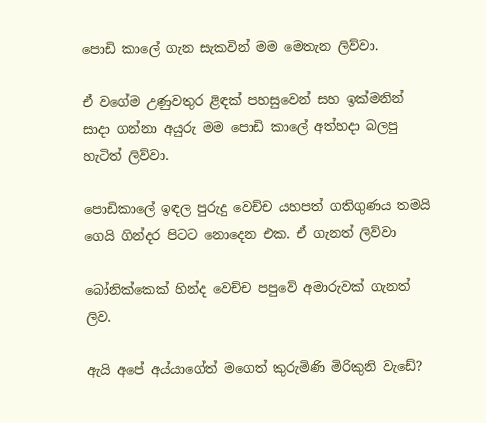පොඩි කාලේ ගැන සැකවින් මම මෙතැන ලිව්වා.

ඒ වගේම උණුවතුර ළිඳක් පහසුවෙන් සහ ඉක්මනින් සාදා ගන්නා අයුරු මම පොඩි කාලේ අත්හදා බලපු හැටිත් ලිව්වා.

පොඩිකාලේ ඉඳල පුරුදු වෙච්ච යහපත් ගතිගුණය තමයි ගෙයි ගින්දර පිටට නොදෙන එක. ඒ ගැනත් ලිව්වා

බෝනික්කෙක් හින්ද වෙච්ච පපුවේ අමාරුවක් ගැනත් ලිව.

ඇයි අපේ අය්යාගේත් මගෙත් කුරුමිණි මිරිකුනි වැඩේ?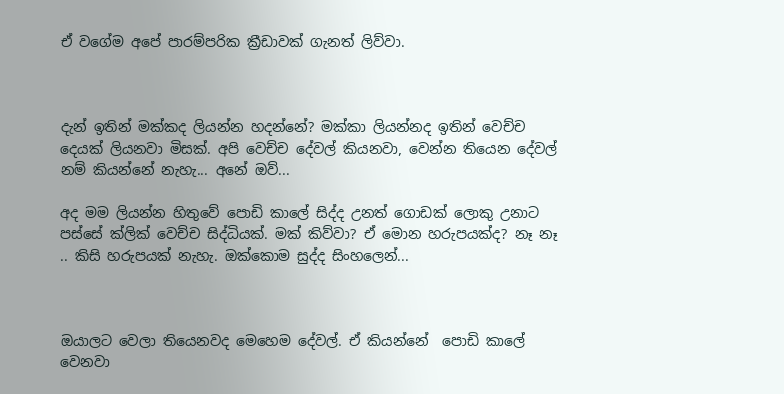ඒ වගේම අපේ පාරම්පරික ක්‍රීඩාවක් ගැනත් ලිව්වා.



දැන් ඉතින් මක්කද ලියන්න හදන්නේ? මක්කා ලියන්නද ඉතින් වෙච්ච දෙයක් ලියනවා මිසක්. අපි වෙච්ච දේවල් කියනවා, වෙන්න තියෙන දේවල් නම් කියන්නේ නැහැ... අනේ ඔව්...

අද මම ලියන්න හිතුවේ පොඩි කාලේ සිද්ද උනත් ගොඩක් ලොකු උනාට පස්සේ ක්ලික් වෙච්ච සිද්ධියක්. මක් කිව්වා? ඒ මොන හරුපයක්ද? නෑ නෑ .. කිසි හරුපයක් නැහැ. ඔක්කොම සුද්ද සිංහලෙන්...



ඔයාලට වෙලා තියෙනවද මෙහෙම දේවල්. ඒ කියන්නේ  පොඩි කාලේ වෙනවා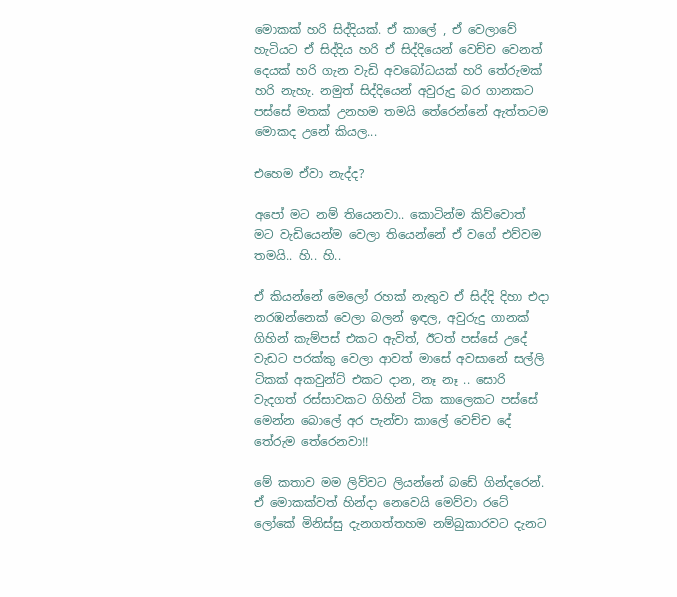මොකක් හරි සිද්දියක්. ඒ කාලේ , ඒ වෙලාවේ හැටියට ඒ සිද්දිය හරි ඒ සිද්දියෙන් වෙච්ච වෙනත් දෙයක් හරි ගැන වැඩි අවබෝධයක් හරි තේරුමක් හරි නැහැ. නමුත් සිද්දියෙන් අවුරුදු බර ගානකට පස්සේ මතක් උනහම තමයි තේරෙන්නේ ඇත්තටම මොකද උනේ කියල...

එහෙම ඒවා නැද්ද?

අපෝ මට නම් තියෙනවා.. කොටින්ම කිව්වොත් මට වැඩියෙන්ම වෙලා තියෙන්නේ ඒ වගේ එව්වම තමයි.. හි.. හි..

ඒ කියන්නේ මෙලෝ රහක් නැතුව ඒ සිද්දි දිහා එදා නරඹන්නෙක් වෙලා බලන් ඉඳල, අවුරුදු ගානක් ගිහින් කැම්පස් එකට ඇවිත්, ඊටත් පස්සේ උදේ වැඩට පරක්කු වෙලා ආවත් මාසේ අවසානේ සල්ලි ටිකක් අකවුන්ට් එකට දාන, නෑ නෑ .. සොරි වැදගත් රස්සාවකට ගිහින් ටික කාලෙකට පස්සේ මෙන්න බොලේ අර පැන්චා කාලේ වෙච්ච දේ තේරුම තේරෙනවා!!

මේ කතාව මම ලිව්වට ලියන්නේ බඩේ ගින්දරෙන්. ඒ මොකක්වත් හින්දා නෙවෙයි මෙව්වා රටේ ලෝකේ මිනිස්සු දැනගත්තහම නම්බුකාරවට දැනට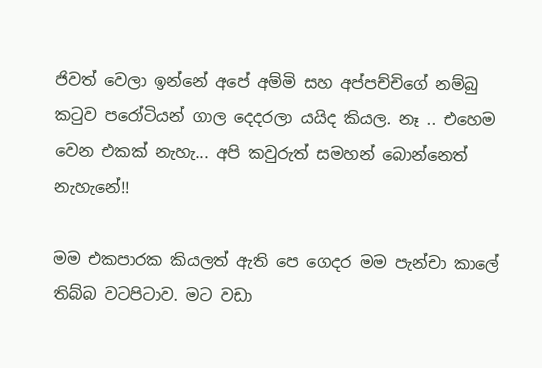ජිවත් වෙලා ඉන්නේ අපේ අම්මි සහ අප්පච්චිගේ නම්බු කටුව පරෝටියන් ගාල දෙදරලා යයිද කියල. නෑ .. එහෙම වෙන එකක් නැහැ... අපි කවුරුත් සමහන් බොන්නෙත් නැහැනේ!!

මම එකපාරක කියලත් ඇති පෙ ගෙදර මම පැන්චා කාලේ තිබ්බ වටපිටාව. මට වඩා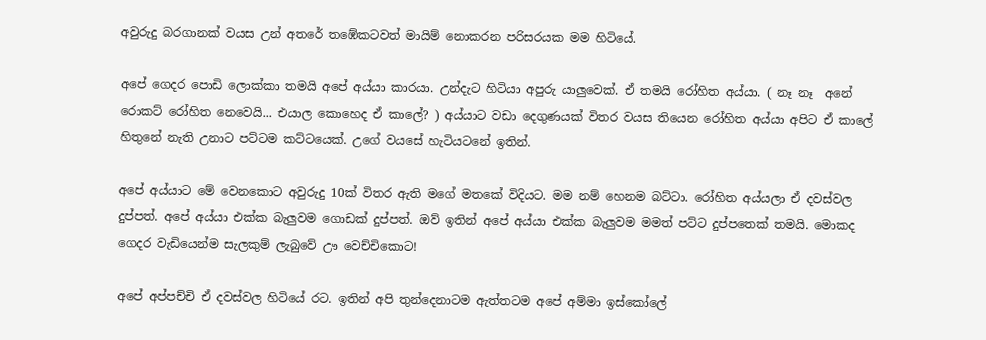අවුරුදු බරගානක් වයස උන් අතරේ තඹේකටවත් මායිම් නොකරන පරිසරයක මම හිටියේ.

අපේ ගෙදර පොඩි ලොක්කා තමයි අපේ අය්යා කාරයා. උන්දැට හිටියා අපුරු යාලුවෙක්. ඒ තමයි රෝහිත අය්යා. ( නෑ නෑ  අනේ රොකට් රෝහිත නෙවෙයි... එයාල කොහෙද ඒ කාලේ? ) අය්යාට වඩා දෙගුණයක් විතර වයස තියෙන රෝහිත අය්යා අපිට ඒ කාලේ හිතුනේ නැති උනාට පට්ටම කට්ටයෙක්. උගේ වයසේ හැටියටනේ ඉතින්.

අපේ අය්යාට මේ වෙනකොට අවුරුදු 10ක් විතර ඇති මගේ මතකේ විදියට. මම නම් හෙනම බට්ටා. රෝහිත අය්යලා ඒ දවස්වල දුප්පත්. අපේ අය්යා එක්ක බැලුවම ගොඩක් දුප්පත්. ඔව් ඉතින් අපේ අය්යා එක්ක බැලුවම මමත් පට්ට දුප්පතෙක් තමයි. මොකද ගෙදර වැඩියෙන්ම සැලකුම් ලැබුවේ ඌ වෙච්චිකොට!

අපේ අප්පච්චි ඒ දවස්වල හිටියේ රට. ඉතින් අපි තුන්දෙනාටම ඇත්තටම අපේ අම්මා ඉස්කෝලේ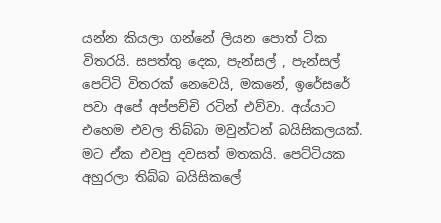යන්න කියලා ගන්නේ ලියන පොත් ටික විතරයි. සපත්තු දෙක, පැන්සල් , පැන්සල් පෙට්ටි විතරක් නෙවෙයි, මකනේ, ඉරේසරේ පවා අපේ අප්පච්චි රටින් එව්වා. අය්යාට එහෙම එවල තිබ්බා මවුන්ටන් බයිසිකලයක්. මට ඒක එවපු දවසත් මතකයි. පෙට්ටියක අහුරලා තිබ්බ බයිසිකලේ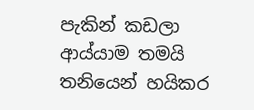පැකින් කඩලා ආය්යාම තමයි තනියෙන් හයිකර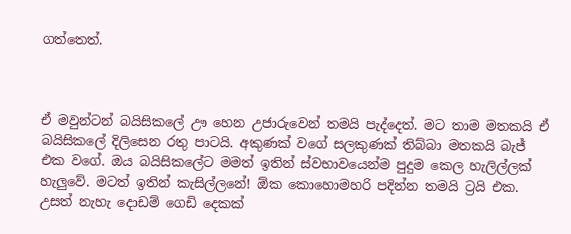ගත්තෙත්.



ඒ මවුන්ටන් බයිසිකලේ ඌ හෙන උජාරුවෙන් තමයි පැද්දෙත්. මට තාම මතකයි ඒ බයිසිකලේ දිලිසෙන රතු පාටයි. අකුණක් වගේ සලකුණක් තිබ්බා මතකයි බැජ් එක වගේ. ඔය බයිසිකලේට මමත් ඉතින් ස්වභාවයෙන්ම පුදුම කෙල හැලිල්ලක් හැලුවේ. මටත් ඉතින් කැසිල්ලනේ! ඕක කොහොමහරි පදින්න තමයි ට්‍රයි එක. උසත් නැහැ දොඩම් ගෙඩි දෙකක්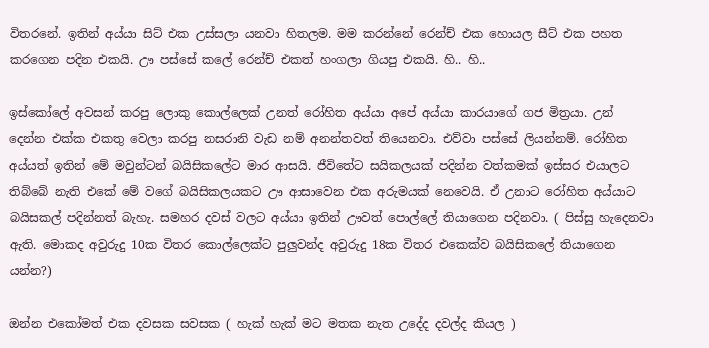විතරනේ. ඉතින් අය්යා සිට් එක උස්සලා යනවා හිතලම. මම කරන්නේ රෙන්ච් එක හොයල සීට් එක පහත කරගෙන පදින එකයි. ඌ පස්සේ කලේ රෙන්ච් එකත් හංගලා ගියපු එකයි. හි.. හි..

ඉස්කෝලේ අවසන් කරපු ලොකු කොල්ලෙක් උනත් රෝහිත අය්යා අපේ අය්යා කාරයාගේ ගජ මිත්‍රයා. උන් දෙන්න එක්ක එකතු වෙලා කරපු නසරානි වැඩ නම් අනන්තවත් තියෙනවා. එව්වා පස්සේ ලියන්නම්. රෝහිත අය්යත් ඉතින් මේ මවුන්ටන් බයිසිකලේට මාර ආසයි. ජීවිතේට සයිකලයක් පදින්න වත්කමක් ඉස්සර එයාලට තිබ්බේ නැති එකේ මේ වගේ බයිසිකලයකට ඌ ආසාවෙන එක අරුමයක් නෙවෙයි. ඒ උනාට රෝහිත අය්යාට බයිසකල් පදින්නත් බැහැ. සමහර දවස් වලට අය්යා ඉතින් ඌවත් පොල්ලේ තියාගෙන පදිනවා. ( පිස්සු හැදෙනවා ඇති. මොකද අවුරුදු 10ක විතර කොල්ලෙක්ට පුලුවන්ද අවුරුදු 18ක විතර එකෙක්ව බයිසිකලේ තියාගෙන යන්න?)

ඔන්න එකෝමත් එක දවසක සවසක ( හැක් හැක් මට මතක නැත උදේද දවල්ද කියල )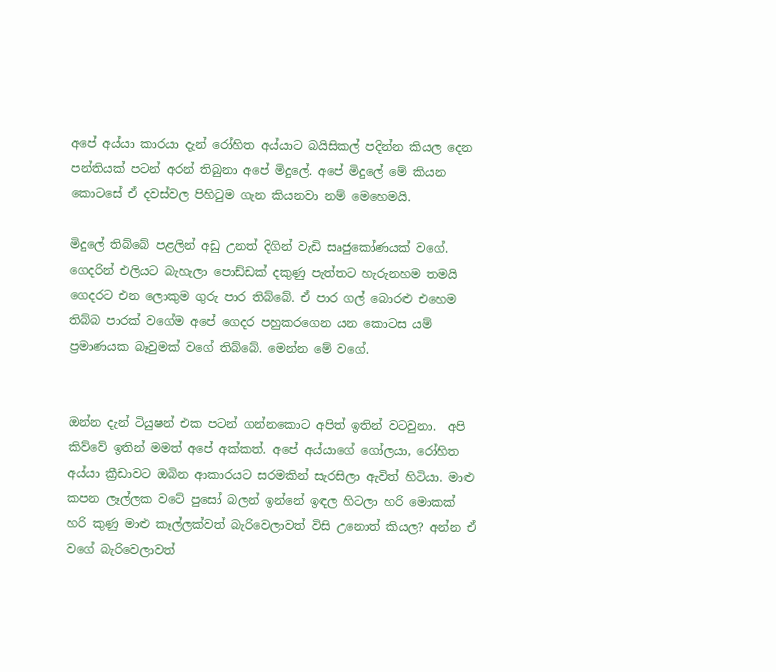අපේ අය්යා කාරයා දැන් රෝහිත අය්යාට බයිසිකල් පදින්න කියල දෙන පන්තියක් පටන් අරන් තිබුනා අපේ මිදුලේ. අපේ මිදුලේ මේ කියන කොටසේ ඒ දවස්වල පිහිටුම ගැන කියනවා නම් මෙහෙමයි.

මිදුලේ තිබ්බේ පළලින් අඩු උනත් දිගින් වැඩි සෘජුකෝණයක් වගේ. ගෙදරින් එලියට බැහැලා පොඩ්ඩක් දකුණු පැත්තට හැරුනහම තමයි ගෙදරට එන ලොකුම ගුරු පාර තිබ්බේ. ඒ පාර ගල් බොරළු එහෙම තිබ්බ පාරක් වගේම අපේ ගෙදර පහුකරගෙන යන කොටස යම් ප්‍රමාණයක බෑවුමක් වගේ තිබ්බේ. මෙන්න මේ වගේ.


ඔන්න දැන් ටියුෂන් එක පටන් ගන්නකොට අපිත් ඉතින් වටවුනා.  අපි කිව්වේ ඉතින් මමත් අපේ අක්කත්. අපේ අය්යාගේ ගෝලයා, රෝහිත අය්යා ක්‍රීඩාවට ඔබින ආකාරයට සරමකින් සැරසිලා ඇවිත් හිටියා. මාළු කපන ලෑල්ලක වටේ පුසෝ බලන් ඉන්නේ ඉඳල හිටලා හරි මොකක් හරි කුණු මාළු කෑල්ලක්වත් බැරිවෙලාවත් විසි උනොත් කියල? අන්න ඒ වගේ බැරිවෙලාවත්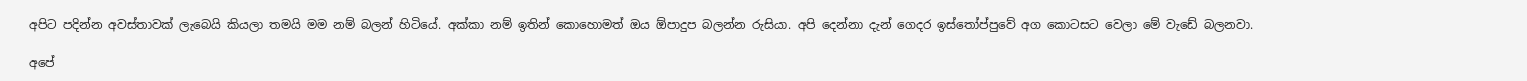අපිට පදින්න අවස්තාවක් ලැබෙයි කියලා තමයි මම නම් බලන් හිටියේ. අක්කා නම් ඉතින් කොහොමත් ඔය ඕපාදුප බලන්න රුසියා. අපි දෙන්නා දැන් ගෙදර ඉස්තෝප්පුවේ අග කොටසට වෙලා මේ වැඩේ බලනවා.

අපේ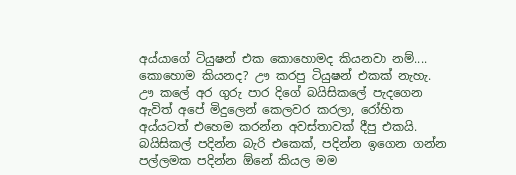අය්යාගේ ටියුෂන් එක කොහොමද කියනවා නම්.... කොහොම කියනද? ඌ කරපු ටියුෂන් එකක් නැහැ. ඌ කලේ අර ගුරු පාර දිගේ බයිසිකලේ පැදගෙන ඇවිත් අපේ මිදුලෙන් කෙලවර කරලා, රෝහිත අය්යටත් එහෙම කරන්න අවස්තාවක් දීපු එකයි. බයිසිකල් පදින්න බැරි එකෙක්, පදින්න ඉගෙන ගන්න පල්ලමක පදින්න ඕනේ කියල මම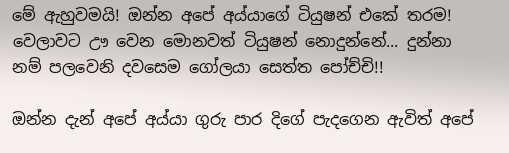මේ ඇහුවමයි! ඔන්න අපේ අය්යාගේ ටියුෂන් එකේ තරම! වෙලාවට ඌ වෙන මොනවත් ටියුෂන් නොදුන්නේ... දුන්නා නම් පලවෙනි දවසෙම ගෝලයා සෙත්ත පෝච්චි!!

ඔන්න දැන් අපේ අය්යා ගුරු පාර දිගේ පැදගෙන ඇවිත් අපේ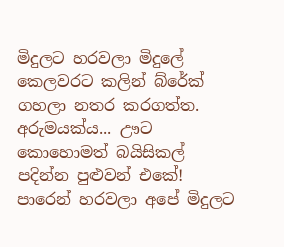මිදුලට හරවලා මිදුලේ කෙලවරට කලින් බ්රේක් ගහලා නතර කරගත්ත. අරුමයක්ය... ඌට කොහොමත් බයිසිකල් පදින්න පුළුවන් එකේ! පාරෙන් හරවලා අපේ මිදුලට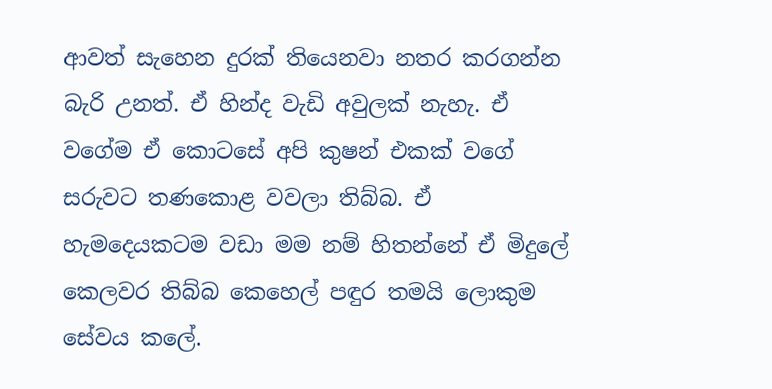ආවත් සැහෙන දුරක් තියෙනවා නතර කරගන්න බැරි උනත්. ඒ හින්ද වැඩි අවුලක් නැහැ. ඒ වගේම ඒ කොටසේ අපි කුෂන් එකක් වගේ සරුවට තණකොළ වවලා තිබ්බ. ඒ හැමදෙයකටම වඩා මම නම් හිතන්නේ ඒ මිදුලේ කෙලවර තිබ්බ කෙහෙල් පඳුර තමයි ලොකුම සේවය කලේ.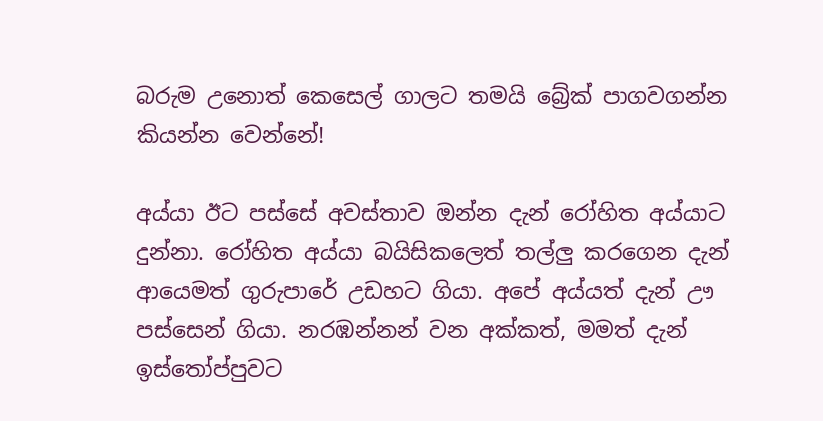බරුම උනොත් කෙසෙල් ගාලට තමයි බ්‍රේක් පාගවගන්න කියන්න වෙන්නේ!

අය්යා ඊට පස්සේ අවස්තාව ඔන්න දැන් රෝහිත අය්යාට දුන්නා. රෝහිත අය්යා බයිසිකලෙත් තල්ලු කරගෙන දැන් ආයෙමත් ගුරුපාරේ උඩහට ගියා. අපේ අය්යත් දැන් ඌ පස්සෙන් ගියා. නරඹන්නන් වන අක්කත්, මමත් දැන් ඉස්තෝප්පුවට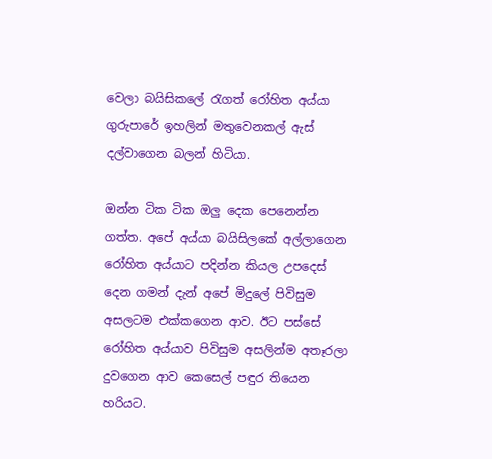වෙලා බයිසිකලේ රැගත් රෝහිත අය්යා ගුරුපාරේ ඉහලින් මතුවෙනකල් ඇස් දල්වාගෙන බලන් හිටියා.

ඔන්න ටික ටික ඔලු දෙක පෙනෙන්න ගත්ත. අපේ අය්යා බයිසිලකේ අල්ලාගෙන රෝහිත අය්යාට පදින්න කියල උපදෙස් දෙන ගමන් දැන් අපේ මිදුලේ පිවිසුම අසලටම එක්කගෙන ආව. ඊට පස්සේ රෝහිත අය්යාව පිවිසුම අසලින්ම අතෑරලා දුවගෙන ආව කෙසෙල් පඳුර තියෙන හරියට.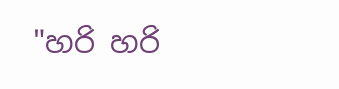"හරි හරි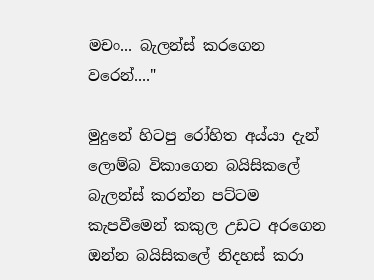මචං... බැලන්ස් කරගෙන වරෙන්...."

මුදුනේ හිටපු රෝහිත අය්යා දැන් ලොම්බ විකාගෙන බයිසිකලේ බැලන්ස් කරන්න පට්ටම කැපවීමෙන් කකුල උඩට අරගෙන ඔන්න බයිසිකලේ නිදහස් කරා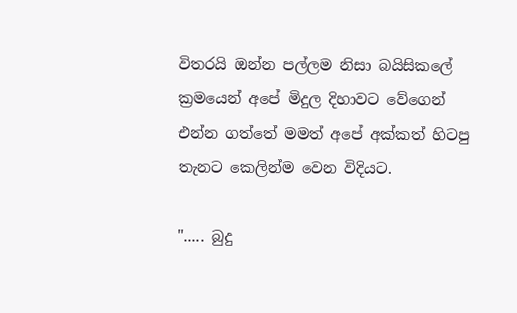විතරයි ඔන්න පල්ලම නිසා බයිසිකලේ ක්‍රමයෙන් අපේ මිදුල දිහාවට වේගෙන් එන්න ගත්තේ මමත් අපේ අක්කත් හිටපු තැනට කෙලින්ම වෙන විදියට.

"..... බුදු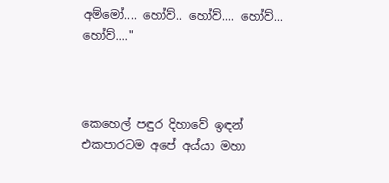අම්මෝ.... හෝව්.. හෝව්.... හෝව්... හෝව්...."



කෙහෙල් පඳුර දිහාවේ ඉඳන් එකපාරටම අපේ අය්යා මහා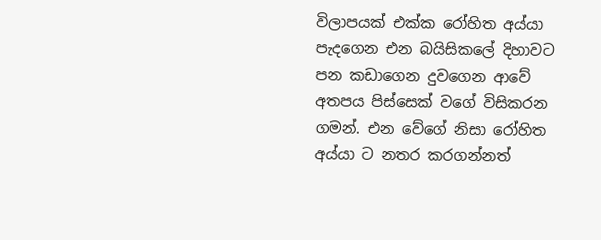විලාපයක් එක්ක රෝහිත අය්යා පැදගෙන එන බයිසිකලේ දිහාවට පන කඩාගෙන දුවගෙන ආවේ අතපය පිස්සෙක් වගේ විසිකරන ගමන්. එන වේගේ නිසා රෝහිත අය්යා ට නතර කරගන්නත්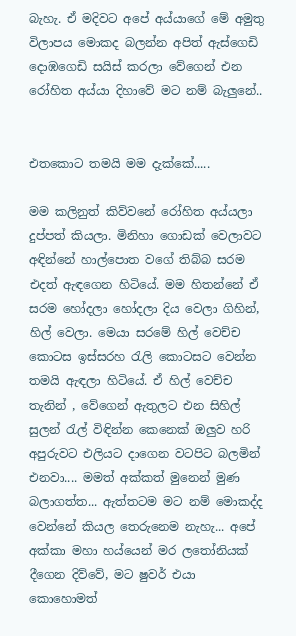බැහැ. ඒ මදිවට අපේ අය්යාගේ මේ අමුතු විලාපය මොකද බලන්න අපිත් ඇස්ගෙඩි දොඹගෙඩි සයිස් කරලා වේගෙන් එන රෝහිත අය්යා දිහාවේ මට නම් බැලුනේ..


එතකොට තමයි මම දැක්කේ.....

මම කලිනුත් කිව්වනේ රෝහිත අය්යලා දුප්පත් කියලා. මිනිහා ගොඩක් වෙලාවට අඳින්නේ හාල්පොත වගේ තිබ්බ සරම එදත් ඇඳගෙන හිටියේ. මම හිතන්නේ ඒ සරම හෝදලා හෝදලා දිය වෙලා ගිහින්, හිල් වෙලා. මෙයා සරමේ හිල් වෙච්ච කොටස ඉස්සරහ රැලි කොටසට වෙන්න තමයි ඇඳලා හිටියේ. ඒ හිල් වෙච්ච තැනින් , වේගෙන් ඇතුලට එන සිහිල් සුලන් රැල් විඳින්න කෙනෙක් ඔලුව හරි අපුරුවට එලියට දාගෙන වටපිට බලමින් එනවා.... මමත් අක්කත් මුනෙන් මුණ බලාගත්ත... ඇත්තටම මට නම් මොකද්ද වෙන්නේ කියල තෙරුනෙම නැහැ... අපේ අක්කා මහා හය්යෙන් මර ලතෝනියක් දීගෙන දිව්වේ, මට ෂුවර් එයා කොහොමත්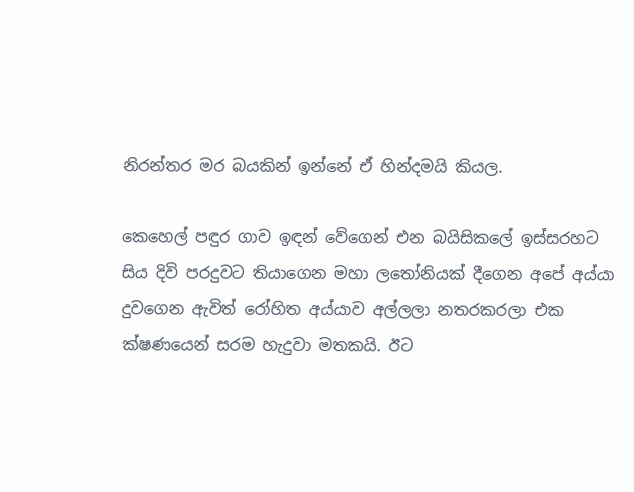නිරන්තර මර බයකින් ඉන්නේ ඒ හින්දමයි කියල.

කෙහෙල් පඳුර ගාව ඉඳන් වේගෙන් එන බයිසිකලේ ඉස්සරහට සිය දිවි පරදුවට තියාගෙන මහා ලතෝනියක් දීගෙන අපේ අය්යා දුවගෙන ඇවිත් රෝහිත අය්යාව අල්ලලා නතරකරලා එක ක්ෂණයෙන් සරම හැදුවා මතකයි. ඊට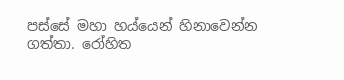පස්සේ මහා හය්යෙන් හිනාවෙන්න ගත්තා. රෝහිත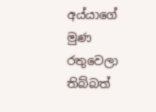අය්යාගේ මුණ රතුවෙලා තිබ්බත්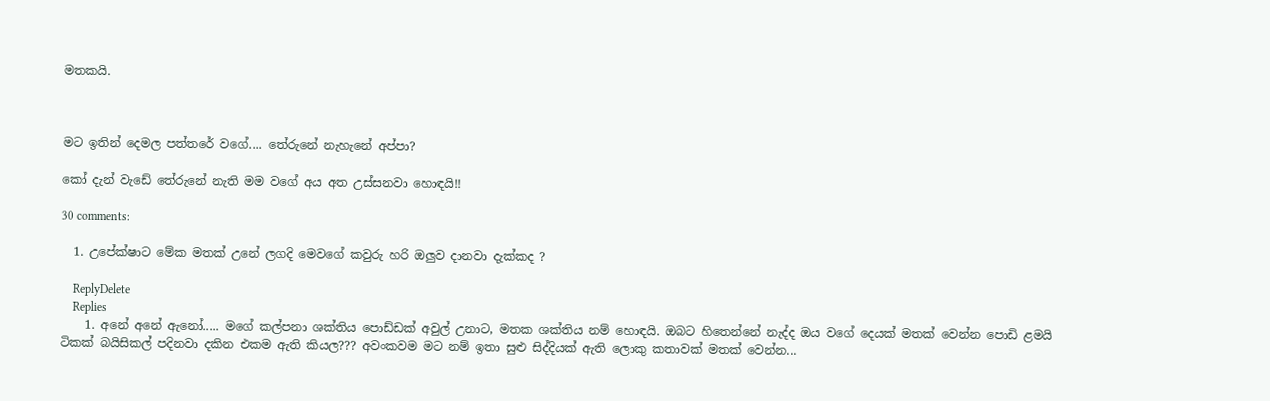මතකයි.



මට ඉතින් දෙමල පත්තරේ වගේ.... තේරුනේ නැහැනේ අප්පා?

කෝ දැන් වැඩේ තේරුනේ නැති මම වගේ අය අත උස්සනවා හොඳයි!!

30 comments:

  1. උපේක්ෂාට මේක මතක් උනේ ලගදි මෙවගේ කවුරු හරි ඔලුව දානවා දැක්කද ?

    ReplyDelete
    Replies
    1. අනේ අනේ ඇනෝ..... මගේ කල්පනා ශක්තිය පොඩ්ඩක් අවුල් උනාට, මතක ශක්තිය නම් හොඳයි. ඔබට හිතෙන්නේ නැද්ද ඔය වගේ දෙයක් මතක් වෙන්න පොඩි ළමයි ටිකක් බයිසිකල් පදිනවා දකින එකම ඇති කියල??? අවංකවම මට නම් ඉතා සුළු සිද්දියක් ඇති ලොකු කතාවක් මතක් වෙන්න...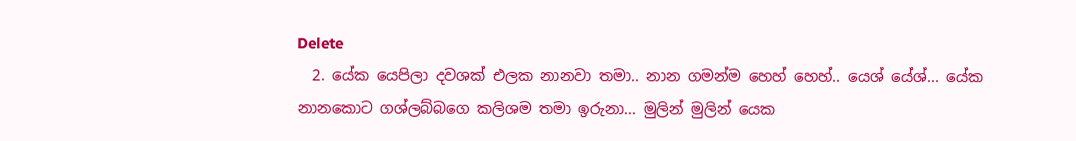Delete
  2. යේක යෙපිලා දවශක් එලක නානවා තමා.. නාන ගමන්ම හෙහ් හෙහ්.. යෙශ් යේශ්... යේක නානකොට ගශ්ලබ්බගෙ කලිශම තමා ඉරුනා... මුලින් මුලින් යෙක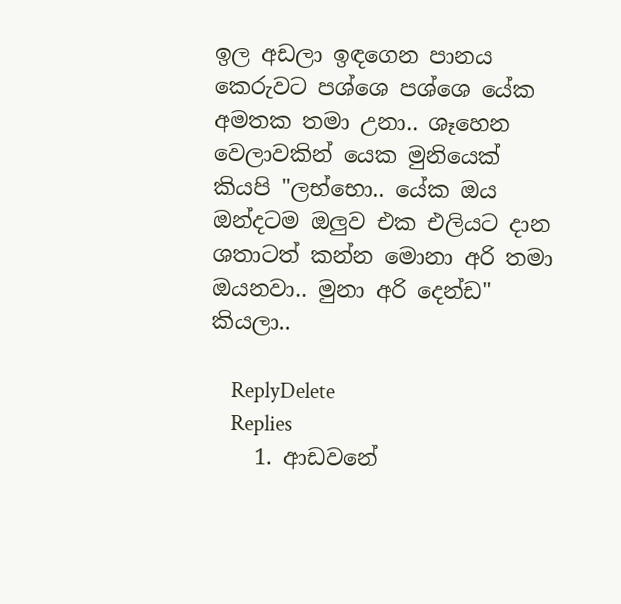ඉල අඩලා ඉඳගෙන පානය කෙරුවට පශ්ශෙ පශ්ශෙ යේක අමතක තමා උනා.. ශෑහෙන වෙලාවකින් යෙක මුනියෙක් කියපි "ලභ්භො.. යේක ඔය ඔන්දටම ඔලුව එක එලියට දාන ශතාටත් කන්න මොනා අරි තමා ඔයනවා.. මුනා අරි දෙන්ඩ" කියලා..

    ReplyDelete
    Replies
    1. ආඩවනේ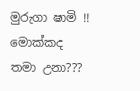මුරුගා ෂාමි !! මොක්කද තමා උනා???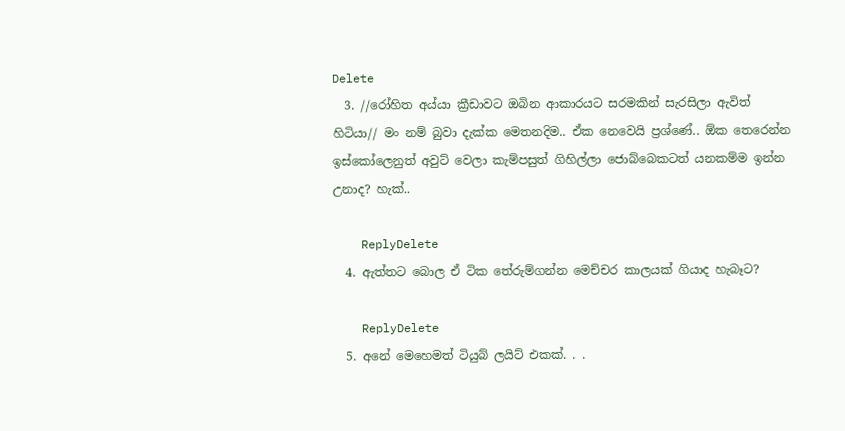Delete
  3. //රෝහිත අය්යා ක්‍රීඩාවට ඔබින ආකාරයට සරමකින් සැරසිලා ඇවිත් හිටියා// මං නම් බුවා දැක්ක මෙතනදිම.. ඒක නෙවෙයි ප්‍රශ්ණේ.. ඕක තෙරෙන්න ඉස්කෝලෙනුත් අවුට් වෙලා කැම්පසුත් ගිහිල්ලා ජොබ්බෙකටත් යනකම්ම ඉන්න උනාද? හැක්..

    ReplyDelete
  4. ඇත්තට බොල ඒ ටික තේරුම්ගන්න මෙච්චර කාලයක් ගියාද හැබෑට?

    ReplyDelete
  5. අනේ මෙහෙමත් ටියුබ් ලයිට් එකක්. . .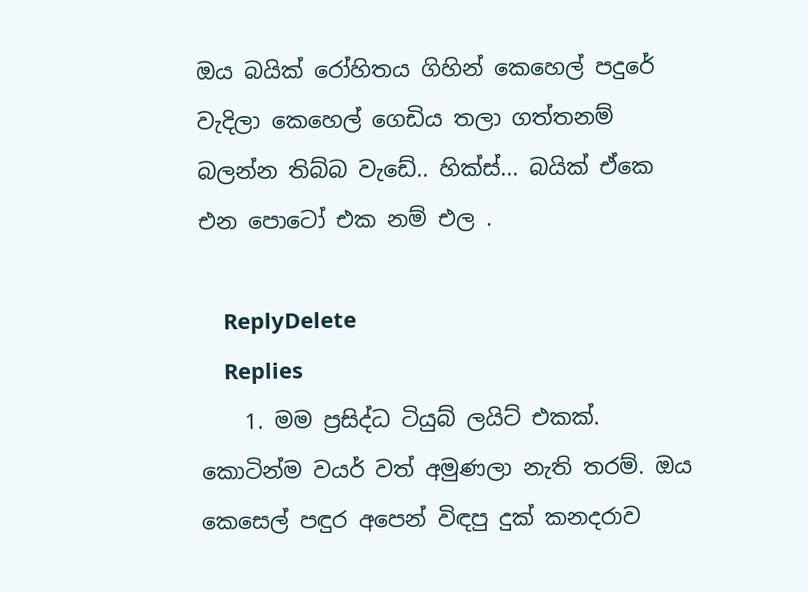ඔය බයික් රෝහිතය ගිහින් කෙහෙල් පදුරේ වැදිලා කෙහෙල් ගෙඩිය තලා ගත්තනම් බලන්න තිබ්බ වැඩේ.. හික්ස්... බයික් ඒකෙ එන පොටෝ එක නම් එල .

    ReplyDelete
    Replies
    1. මම ප්‍රසිද්ධ ටියුබ් ලයිට් එකක්. කොටින්ම වයර් වත් අමුණලා නැති තරම්. ඔය කෙසෙල් පඳුර අපෙන් විඳපු දුක් කනදරාව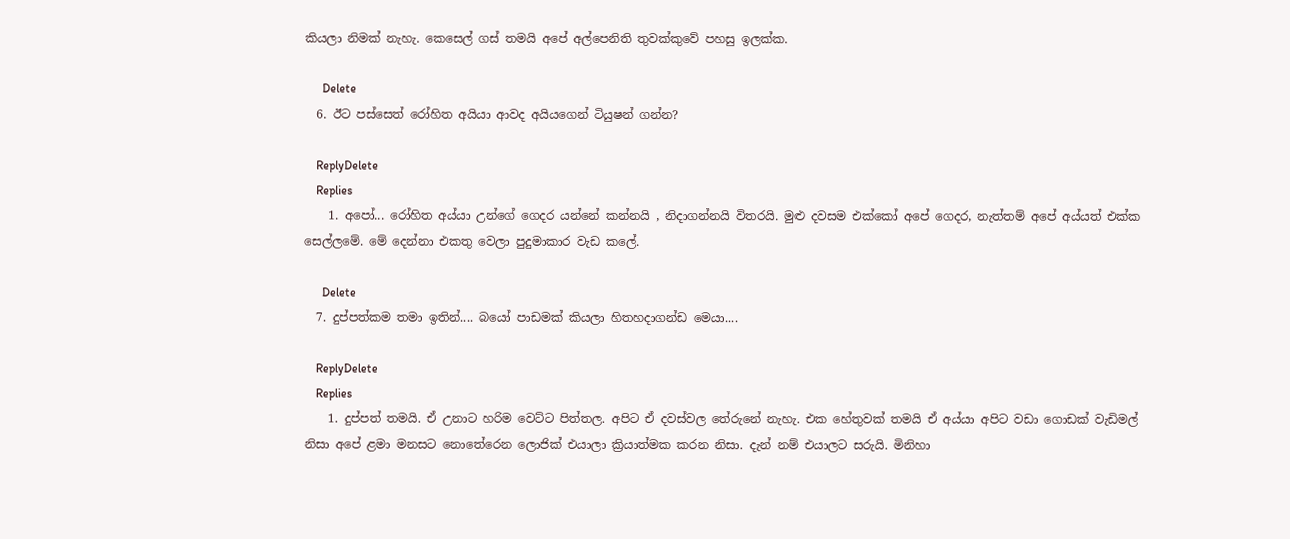කියලා නිමක් නැහැ. කෙසෙල් ගස් තමයි අපේ අල්පෙනිති තුවක්කුවේ පහසු ඉලක්ක.

      Delete
  6. ඊට පස්සෙත් රෝහිත අයියා ආවද අයියගෙන් ටියුෂන් ගන්න?

    ReplyDelete
    Replies
    1. අපෝ... රෝහිත අය්යා උන්ගේ ගෙදර යන්නේ කන්නයි , නිදාගන්නයි විතරයි. මුළු දවසම එක්කෝ අපේ ගෙදර, නැත්තම් අපේ අය්යත් එක්ක සෙල්ලමේ. මේ දෙන්නා එකතු වෙලා පුදුමාකාර වැඩ කලේ.

      Delete
  7. දුප්පත්කම තමා ඉතින්.... බයෝ පාඩමක් කියලා හිතහදාගන්ඩ මෙයා....

    ReplyDelete
    Replies
    1. දුප්පත් තමයි. ඒ උනාට හරිම වෙට්ට පිත්තල. අපිට ඒ දවස්වල තේරුනේ නැහැ. එක හේතුවක් තමයි ඒ අය්යා අපිට වඩා ගොඩක් වැඩිමල් නිසා අපේ ළමා මනසට නොතේරෙන ලොජික් එයාලා ක්‍රියාත්මක කරන නිසා. දැන් නම් එයාලට සරුයි. මිනිහා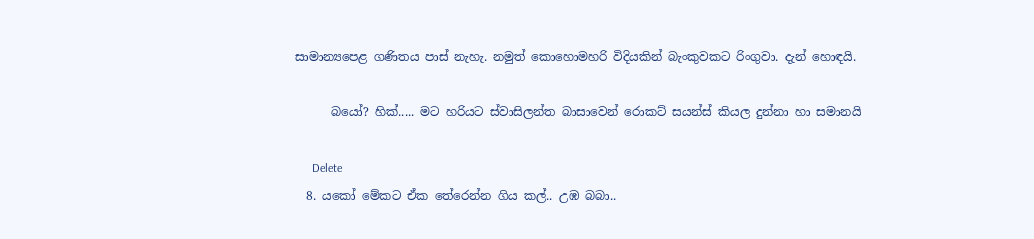සාමාන්‍යපෙළ ගණිතය පාස් නැහැ. නමුත් කොහොමහරි විදියකින් බැංකුවකට රිංගුවා. දැන් හොඳයි.

      බයෝ? හික්..... මට හරියට ස්වාසිලන්ත බාසාවෙන් රොකට් සයන්ස් කියල දුන්නා හා සමානයි

      Delete
  8. යකෝ මේකට ඒක තේරෙන්න ගිය කල්.. උඹ බබා..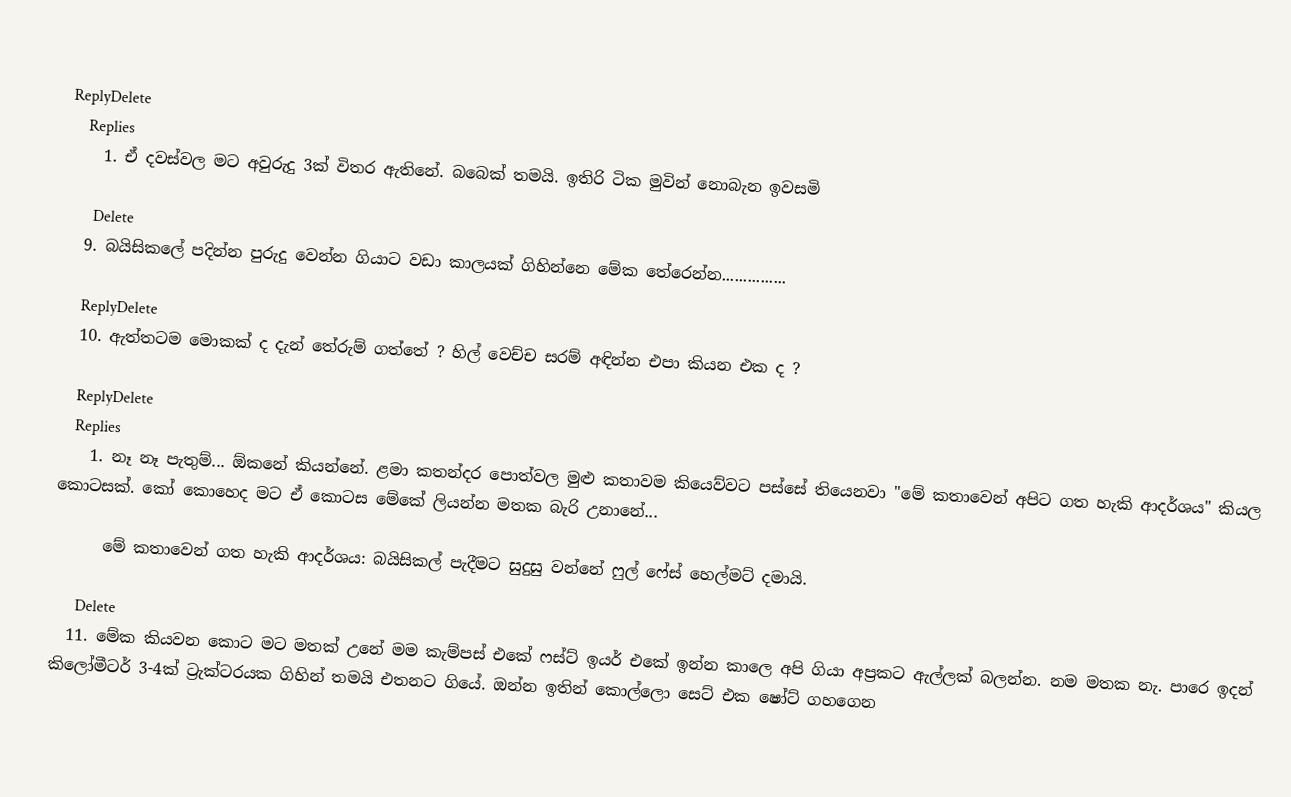ReplyDelete
    Replies
    1. ඒ දවස්වල මට අවුරුදු 3ක් විතර ඇතිනේ. බබෙක් තමයි. ඉතිරි ටික මුවින් නොබැන ඉවසමි

      Delete
  9. බයිසිකලේ පදින්න පුරුදු වෙන්න ගියාට වඩා කාලයක් ගිහින්නෙ මේක තේරෙන්න...............

    ReplyDelete
  10. ඇත්තටම මොකක් ද දැන් තේරුම් ගත්තේ ? හිල් වෙච්ච සරම් අඳින්න එපා කියන එක ද ?

    ReplyDelete
    Replies
    1. නෑ නෑ පැතුම්... ඕකනේ කියන්නේ. ළමා කතන්දර පොත්වල මුළු කතාවම කියෙව්වට පස්සේ තියෙනවා "මේ කතාවෙන් අපිට ගත හැකි ආදර්ශය" කියල කොටසක්. කෝ කොහෙද මට ඒ කොටස මේකේ ලියන්න මතක බැරි උනානේ...

      මේ කතාවෙන් ගත හැකි ආදර්ශය: බයිසිකල් පැදීමට සුදුසු වන්නේ ෆුල් ෆේස් හෙල්මට් දමායි.

      Delete
  11. මේක කියවන කොට මට මතක් උනේ මම කැම්පස් එකේ ෆස්ට් ඉයර් එකේ ඉන්න කාලෙ අපි ගියා අප්‍රකට ඇල්ලක් බලන්න. නම මතක නැ. පාරෙ ඉදන් කිලෝමීටර් 3-4ක් ට්‍රැක්ටරයක ගිහින් තමයි එතනට ගියේ. ඔන්න ඉතින් කොල්ලො සෙට් එක ෂෝට් ගහගෙන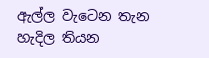ඇල්ල වැටෙන තැන හැදිල තියන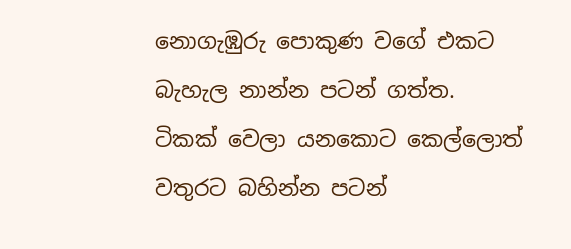නොගැඹුරු පොකුණ වගේ එකට බැහැල නාන්න පටන් ගත්ත. ටිකක් වෙලා යනකොට කෙල්ලොත් වතුරට බහින්න පටන්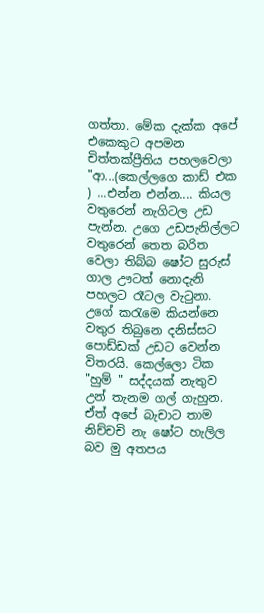ගත්තා. මේක දැක්ක අපේ එකෙකුට අපමන චිත්තක්ප්‍රීතිය පහලවෙලා "ආ...(කෙල්ලගෙ කාඩ් එක ) ...එන්න එන්න.... කියල වතුරෙන් නැගිටල උඩ පැන්න. උගෙ උඩපැනිල්ලට වතුරෙන් තෙත බරිත වෙලා තිබ්බ ෂෝට සුරුස් ගාල ඌටත් නොදැනි පහලට රෑටල වැටුනා. උගේ කරැමෙ කියන්නෙ වතුර තිබුනෙ දනිස්සට පොඩ්ඩක් උඩට වෙන්න විතරයි. කෙල්ලො ටික "හුම් " සද්දයක් නැතුව උන් තැනම ගල් ගැහුන. ඒත් අපේ බැචාට තාම නිච්චචි නැ ෂෝට හැලිල බව මු අතපය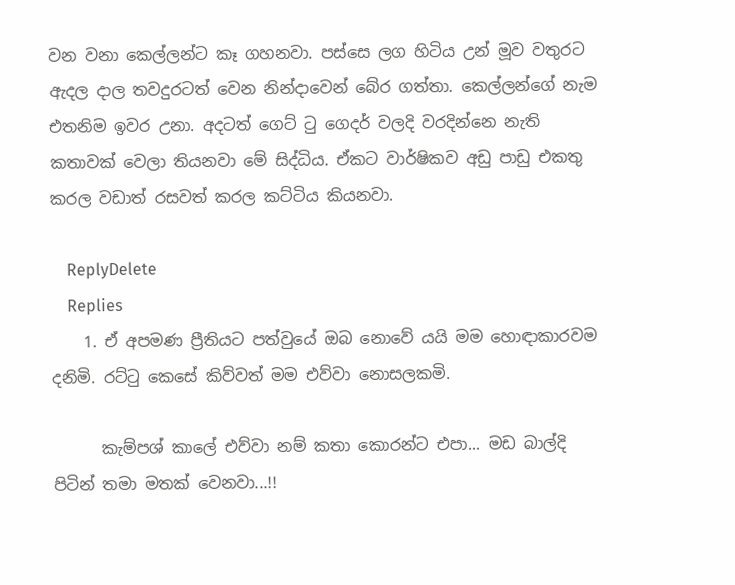වන වනා කෙල්ලන්ට කෑ ගහනවා. පස්සෙ ලග හිටිය උන් මූව වතුරට ඇදල දාල තවදුරටත් වෙන නින්දාවෙන් බේර ගත්තා. කෙල්ලන්ගේ නැම එතනිම ඉවර උනා. අදටත් ගෙට් ටු ගෙදර් වලදි වරදින්නෙ නැති කතාවක් වෙලා තියනවා මේ සිද්ධිය. ඒකට වාර්ෂිකව අඩු පාඩු එකතු කරල වඩාත් රසවත් කරල කට්ටිය කියනවා.

    ReplyDelete
    Replies
    1. ඒ අපමණ ප්‍රීතියට පත්වුයේ ඔබ නොවේ යයි මම හොඳාකාරවම දනිමි. රට්ටු කෙසේ කිව්වත් මම එව්වා නොසලකමි.

      කැම්පශ් කාලේ එව්වා නම් කතා කොරන්ට එපා... මඩ බාල්දි පිටින් තමා මතක් වෙනවා...!!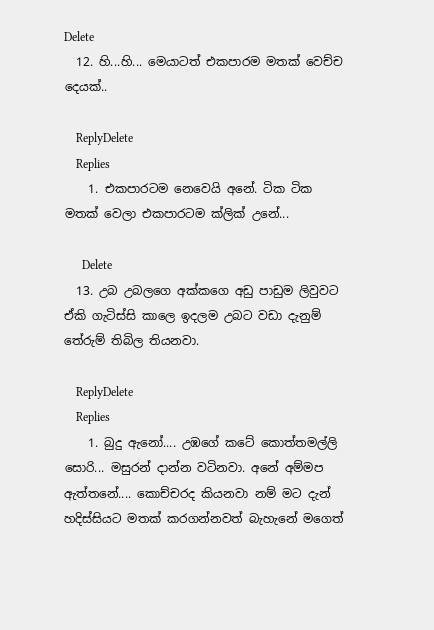Delete
  12. හි...හි... මෙයාටත් එකපාරම මතක් වෙච්ච දෙයක්..

    ReplyDelete
    Replies
    1. එකපාරටම නෙවෙයි අනේ. ටික ටික මතක් වෙලා එකපාරටම ක්ලික් උනේ...

      Delete
  13. උබ උබලගෙ අක්කගෙ අඩු පාඩුම ලිවුවට ඒකි ගැටිස්සි කාලෙ ඉදලම උබට වඩා දැනුම් තේරුම් තිබිල තියනවා.

    ReplyDelete
    Replies
    1. බුදු ඇනෝ.... උඹගේ කටේ කොත්තමල්ලි සොරි... මසුරන් දාන්න වටිනවා. අනේ අම්මප ඇත්තනේ.... කොච්චරද කියනවා නම් මට දැන් හදිස්සියට මතක් කරගන්නවත් බැහැනේ මගෙත්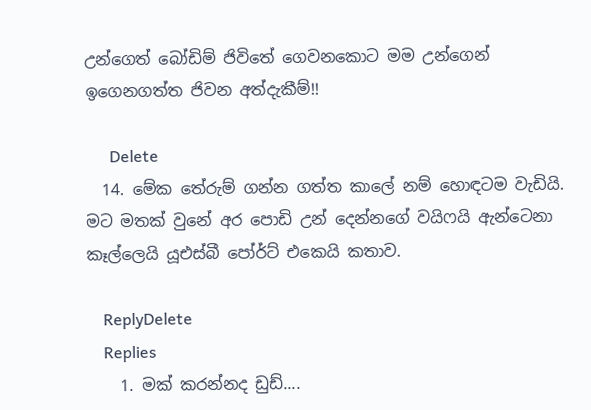උන්ගෙත් බෝඩිම් ජිවිතේ ගෙවනකොට මම උන්ගෙන් ඉගෙනගත්ත ජිවන අත්දැකීම්!!

      Delete
  14. මේක තේරුම් ගන්න ගත්ත කාලේ නම් හොඳටම වැඩියි. මට මතක් වුනේ අර පොඩි උන් දෙන්නගේ වයිෆයි ඇන්ටෙනා කෑල්ලෙයි යූඑස්බී පෝර්ට් එකෙයි කතාව.

    ReplyDelete
    Replies
    1. මක් කරන්නද ඩුඩ්....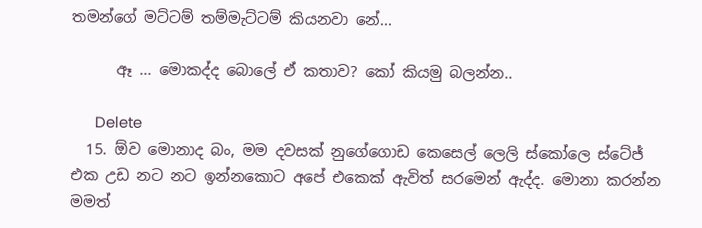තමන්ගේ මට්ටම් තම්මැට්ටම් කියනවා නේ...

      ඈ ... මොකද්ද බොලේ ඒ කතාව? කෝ කියමු බලන්න..

      Delete
  15. ඕව මොනාද බං, මම දවසක් නුගේගොඩ කෙසෙල් ලෙලි ස්කෝලෙ ස්ටේජ් එක උඩ නට නට ඉන්නකොට අපේ එකෙක් ඇවිත් සරමෙන් ඇද්ද. මොනා කරන්න මමත්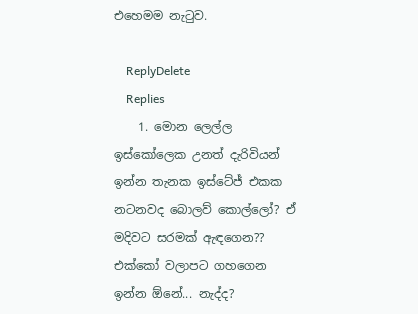එහෙමම නැටුව.

    ReplyDelete
    Replies
    1. මොන ලෙල්ල ඉස්කෝලෙක උනත් දැරිවියන් ඉන්න තැනක ඉස්ටේජ් එකක නටනවද බොලව් කොල්ලෝ? ඒ මදිවට සරමක් ඇඳගෙන?? එක්කෝ වලාපට ගහගෙන ඉන්න ඕනේ... නැද්ද?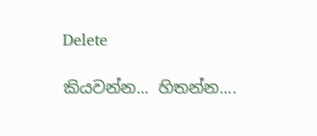Delete

කියවන්න... හිතන්න....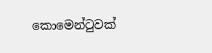කොමෙන්ටුවක්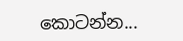කොටන්න...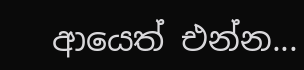ආයෙත් එන්න...